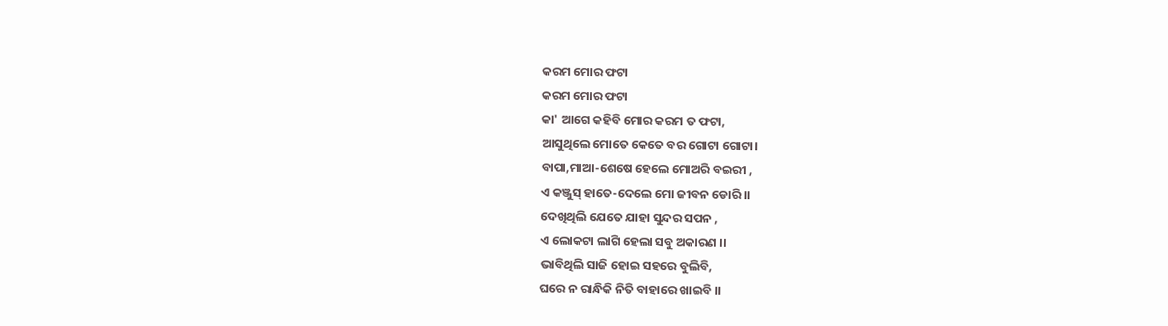କରମ ମୋର ଫଟା
କରମ ମୋର ଫଟା
କା' ଆଗେ କହିବି ମୋର କରମ ତ ଫଟା,
ଆସୁଥିଲେ ମୋତେ କେତେ ବର ଗୋଟା ଗୋଟା।
ବାପା,ମାଆ-ଶେଷେ ହେଲେ ମୋଅରି ବଇରୀ ,
ଏ କଞ୍ଜୁସ୍ ହାତେ-ଦେଲେ ମୋ ଜୀବନ ଡୋରି ।।
ଦେଖିଥିଲି ଯେତେ ଯାହା ସୁନ୍ଦର ସପନ ,
ଏ ଲୋକଟା ଲାଗି ହେଲା ସବୁ ଅକାରଣ ।।
ଭାବିଥିଲି ସାଜି ହୋଇ ସହରେ ବୁଲିବି,
ଘରେ ନ ରାନ୍ଧିକି ନିତି ବାହାରେ ଖାଇବି ।।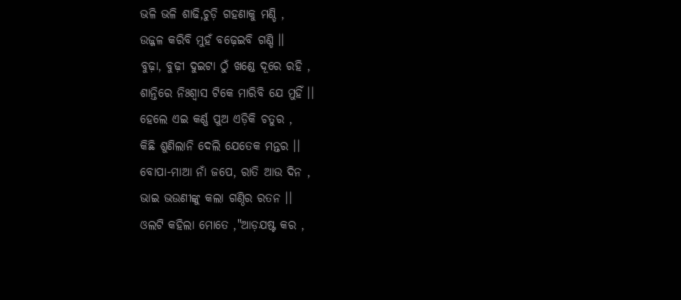ଭଳି ଭଳି ଶାଢି,ଚୁଡ଼ି ଗହଣାକୁ ମଣ୍ଡି ,
ଉଜ୍ଜଳ କରିବି ମୁହଁ ବଢ଼େଇବି ଗଣ୍ଡି ।।
ବୁଢ଼ା, ବୁଢ଼ୀ ଦୁଇଟା ଠୁଁ ଖଣ୍ଡେ ଦୂରେ ରହି ,
ଶାନ୍ତିରେ ନିଃଶ୍ଵାସ ଟିକେ ମାରିବି ଯେ ମୁହିଁ ।।
ହେଲେ ଏଇ କର୍ଣ୍ଣ ପୁଅ ଏଡ଼ିକି ଚତୁର ,
କିଛି ଶୁଣିଲାନି ଦେଲି ଯେତେକ ମନ୍ତର ।।
ବୋପା-ମାଆ ନାଁ ଜପେ, ରାତି ଆଉ ଦିନ ,
ଭାଇ ଭଉଣୀଙ୍କୁ କଲା ଗଣ୍ଠିର ରତନ ।।
ଓଲଟି କହିଲା ମୋତେ ,"ଆଡ଼ଯଷ୍ଟ କର ,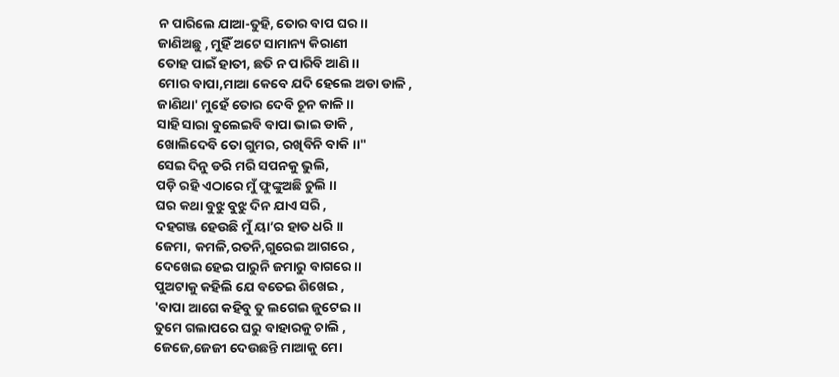ନ ପାରିଲେ ଯାଆ-ତୁହି, ତୋର ବାପ ଘର ।।
ଜାଣିଅଛୁ , ମୁହିଁ ଅଟେ ସାମାନ୍ୟ କିରାଣୀ
ତୋହ ପାଇଁ ହାତୀ, ଛତି ନ ପାରିବି ଆଣି ।।
ମୋର ବାପା,ମାଆ କେବେ ଯଦି ହେଲେ ଅଡା ଡାଳି ,
ଜାଣିଥା' ମୁହେଁ ତୋର ଦେବି ଚୂନ କାଳି ।।
ସାହି ସାରା ବୁଲେଇବି ବାପା ଭାଇ ଡାକି ,
ଖୋଲିଦେବି ତୋ ଗୁମର, ରଖିବିନି ବାକି ।।"
ସେଇ ଦିନୁ ଡରି ମରି ସପନକୁ ଭୁଲି,
ପଡ଼ି ରହି ଏଠାରେ ମୁଁ ଫୁଙ୍କୁଅଛି ଚୁଲି ।।
ଘର କଥା ବୁଝୁ ବୁଝୁ ଦିନ ଯାଏ ସରି ,
ଦହଗଞ୍ଜ ହେଉଛି ମୁଁ ୟା’ର ହାତ ଧରି ।।
ଜେମା, କମଳି,ରତନି,ଗୁରେଇ ଆଗରେ ,
ଦେଖେଇ ହେଇ ପାରୁନି ଜମାରୁ ବାଗରେ ।।
ପୁଅଟାକୁ କହିଲି ଯେ ବତେଇ ଶିଖେଇ ,
'ବାପା ଆଗେ କହିବୁ ତୁ ଲଗେଇ ଜୁଟେଇ ।।
ତୁମେ ଗଲାପରେ ଘରୁ ବାହାରକୁ ଚାଲି ,
ଜେଜେ,ଜେଜୀ ଦେଉଛନ୍ତି ମାଆକୁ ମୋ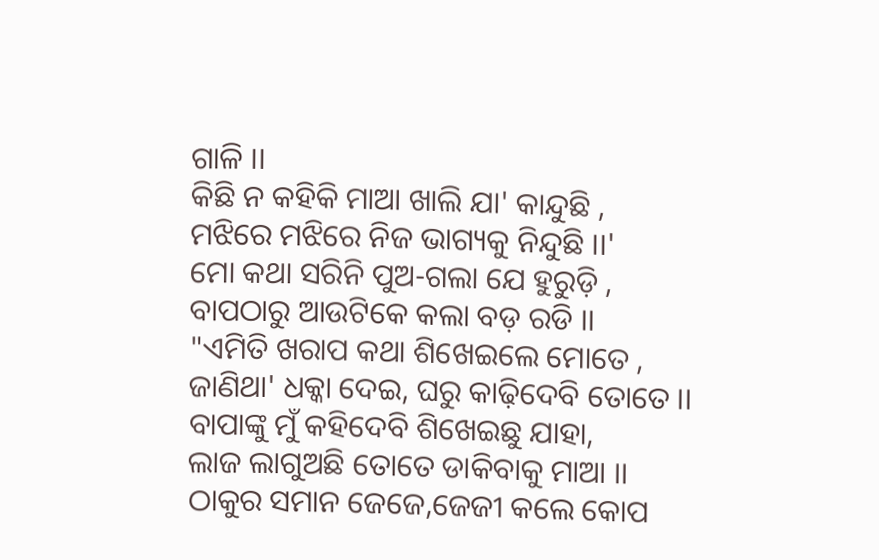ଗାଳି ।।
କିଛି ନ କହିକି ମାଆ ଖାଲି ଯା' କାନ୍ଦୁଛି ,
ମଝିରେ ମଝିରେ ନିଜ ଭାଗ୍ୟକୁ ନିନ୍ଦୁଛି ।।'
ମୋ କଥା ସରିନି ପୁଅ-ଗଲା ଯେ ହୁରୁଡ଼ି ,
ବାପଠାରୁ ଆଉଟିକେ କଲା ବଡ଼ ରଡି ।।
"ଏମିତି ଖରାପ କଥା ଶିଖେଇଲେ ମୋତେ ,
ଜାଣିଥା' ଧକ୍କା ଦେଇ, ଘରୁ କାଢ଼ିଦେବି ତୋତେ ।।
ବାପାଙ୍କୁ ମୁଁ କହିଦେବି ଶିଖେଇଛୁ ଯାହା,
ଲାଜ ଲାଗୁଅଛି ତୋତେ ଡାକିବାକୁ ମାଆ ।।
ଠାକୁର ସମାନ ଜେଜେ,ଜେଜୀ କଲେ କୋପ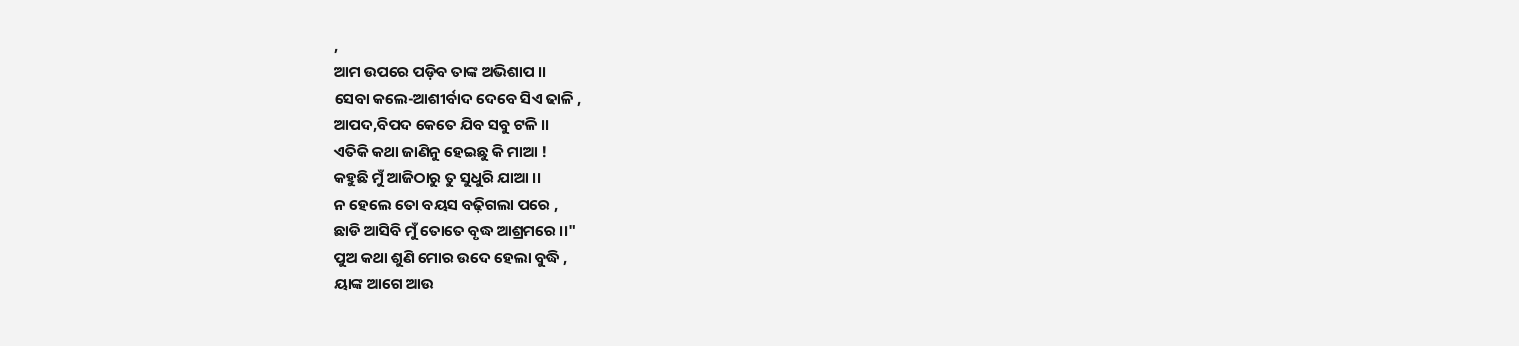,
ଆମ ଉପରେ ପଡ଼ିବ ତାଙ୍କ ଅଭିଶାପ ।।
ସେବା କଲେ-ଆଶୀର୍ବାଦ ଦେବେ ସିଏ ଢାଳି ,
ଆପଦ,ବିପଦ କେତେ ଯିବ ସବୁ ଟଳି ।।
ଏତିକି କଥା ଜାଣିନୁ ହେଇଛୁ କି ମାଆ !
କହୁଛି ମୁଁ ଆଜିଠାରୁ ତୁ ସୁଧୁରି ଯାଆ ।।
ନ ହେଲେ ତୋ ବୟସ ବଢ଼ିଗଲା ପରେ ,
ଛାଡି ଆସିବି ମୁଁ ତୋତେ ବୃଦ୍ଧ ଆଶ୍ରମରେ ।।"
ପୁଅ କଥା ଶୁଣି ମୋର ଉଦେ ହେଲା ବୁଦ୍ଧି ,
ୟାଙ୍କ ଆଗେ ଆଉ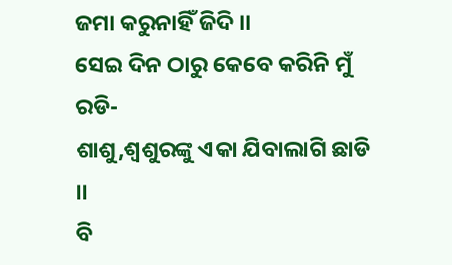ଜମା କରୁନାହିଁ ଜିଦି ।।
ସେଇ ଦିନ ଠାରୁ କେବେ କରିନି ମୁଁ ରଡି-
ଶାଶୁ,ଶ୍ୱଶୁରଙ୍କୁ ଏକା ଯିବାଲାଗି ଛାଡି ।।
ବି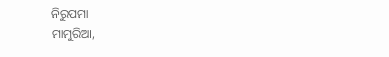ନିରୁପମା
ମାମୁରିଆ,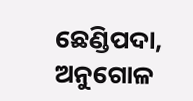ଛେଣ୍ଡିପଦା, ଅନୁଗୋଳ